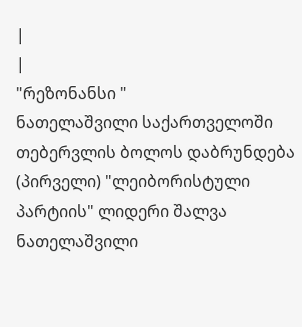|
|
"რეზონანსი "
ნათელაშვილი საქართველოში თებერვლის ბოლოს დაბრუნდება
(პირველი) "ლეიბორისტული პარტიის" ლიდერი შალვა ნათელაშვილი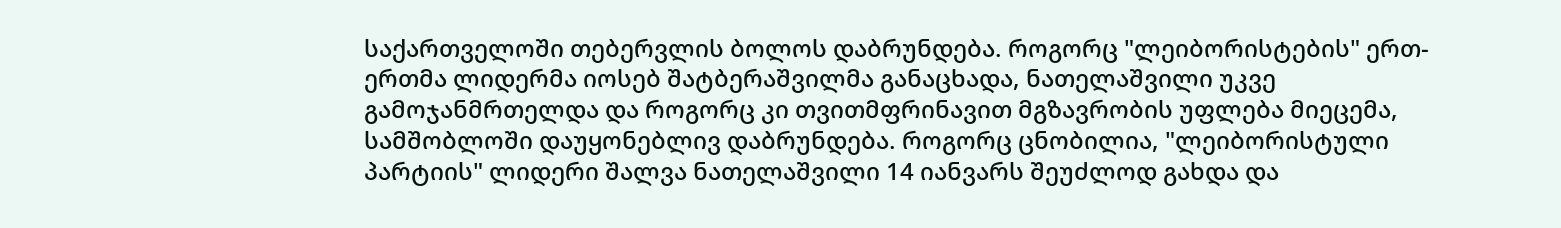საქართველოში თებერვლის ბოლოს დაბრუნდება. როგორც "ლეიბორისტების" ერთ-ერთმა ლიდერმა იოსებ შატბერაშვილმა განაცხადა, ნათელაშვილი უკვე გამოჯანმრთელდა და როგორც კი თვითმფრინავით მგზავრობის უფლება მიეცემა, სამშობლოში დაუყონებლივ დაბრუნდება. როგორც ცნობილია, "ლეიბორისტული პარტიის" ლიდერი შალვა ნათელაშვილი 14 იანვარს შეუძლოდ გახდა და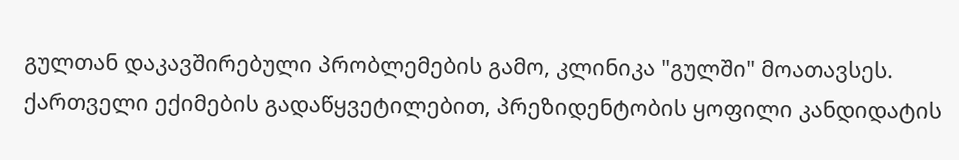გულთან დაკავშირებული პრობლემების გამო, კლინიკა "გულში" მოათავსეს. ქართველი ექიმების გადაწყვეტილებით, პრეზიდენტობის ყოფილი კანდიდატის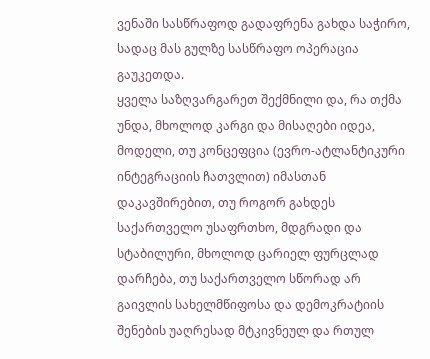ვენაში სასწრაფოდ გადაფრენა გახდა საჭირო, სადაც მას გულზე სასწრაფო ოპერაცია გაუკეთდა.
ყველა საზღვარგარეთ შექმნილი და, რა თქმა უნდა, მხოლოდ კარგი და მისაღები იდეა, მოდელი, თუ კონცეფცია (ევრო-ატლანტიკური ინტეგრაციის ჩათვლით) იმასთან დაკავშირებით, თუ როგორ გახდეს საქართველო უსაფრთხო, მდგრადი და სტაბილური, მხოლოდ ცარიელ ფურცლად დარჩება, თუ საქართველო სწორად არ გაივლის სახელმწიფოსა და დემოკრატიის შენების უაღრესად მტკივნეულ და რთულ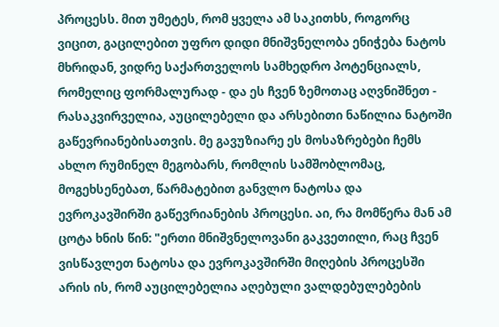პროცესს. მით უმეტეს, რომ ყველა ამ საკითხს, როგორც ვიცით, გაცილებით უფრო დიდი მნიშვნელობა ენიჭება ნატოს მხრიდან, ვიდრე საქართველოს სამხედრო პოტენციალს, რომელიც ფორმალურად - და ეს ჩვენ ზემოთაც აღვნიშნეთ - რასაკვირველია, აუცილებელი და არსებითი ნაწილია ნატოში გაწევრიანებისათვის. მე გავუზიარე ეს მოსაზრებები ჩემს ახლო რუმინელ მეგობარს, რომლის სამშობლომაც, მოგეხსენებათ, წარმატებით განვლო ნატოსა და ევროკავშირში გაწევრიანების პროცესი. აი, რა მომწერა მან ამ ცოტა ხნის წინ: "ერთი მნიშვნელოვანი გაკვეთილი, რაც ჩვენ ვისწავლეთ ნატოსა და ევროკავშირში მიღების პროცესში არის ის, რომ აუცილებელია აღებული ვალდებულებების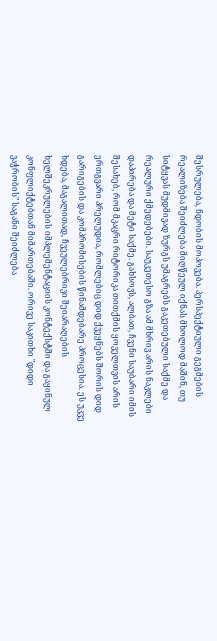შესრულება, ნდობის მოპოვება. პერსპექტიული გეგმების რეალიზება შეიძლება მიღწეულ იქნას მხოლოდ მაშინ, თუ სიტყვას მუდმივად ზურგს უმაგრებს გაკეთებული საქმე და რეალური ქმედებები. საუკეთესო გზა ამ მხრივ არის ნაკლები დაპირება და მეტი საქმე. გახსოვს, ალბათ, ჩვენი საუბარი იმის შესახებ, რომ მკაცრი რიტორიკა თითქმის ყოველთვის არის ერთგვარი პრელუდია, რომლებიც დიდ ქვეყნებს შორის დიდ გარიგების და კომპრომისების წინამდებარე პროცესია. ეს უკვე ხდება, მაგალითად, ჩვეულებრივი შეიარაღების ხელშეკრულების იმპლემენტაციის კონტექსტში და გაყინულ კონფლიქტებთან მიმართებაში. ორივე საკითხი "დიდი ვაჭრობის" საგანი შეიძლება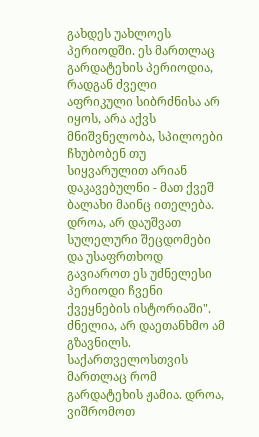გახდეს უახლოეს პერიოდში. ეს მართლაც გარდატეხის პერიოდია, რადგან ძველი აფრიკული სიბრძნისა არ იყოს, არა აქვს მნიშვნელობა, სპილოები ჩხუბობენ თუ სიყვარულით არიან დაკავებულნი - მათ ქვეშ ბალახი მაინც ითელება. დროა, არ დაუშვათ სულელური შეცდომები და უსაფრთხოდ გავიაროთ ეს უძნელესი პერიოდი ჩვენი ქვეყნების ისტორიაში". ძნელია, არ დაეთანხმო ამ გზავნილს. საქართველოსთვის მართლაც რომ გარდატეხის ჟამია. დროა, ვიშრომოთ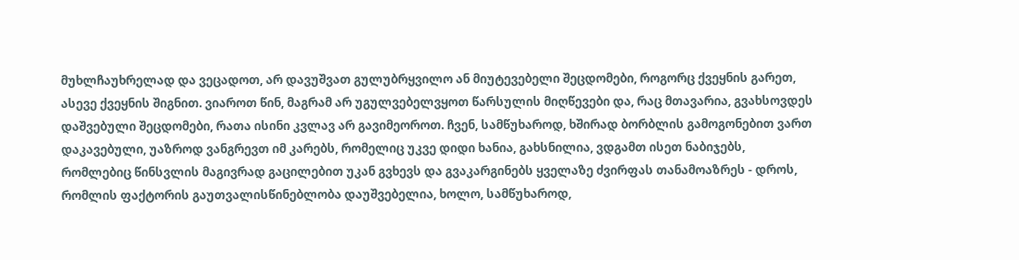მუხლჩაუხრელად და ვეცადოთ, არ დავუშვათ გულუბრყვილო ან მიუტევებელი შეცდომები, როგორც ქვეყნის გარეთ, ასევე ქვეყნის შიგნით. ვიაროთ წინ, მაგრამ არ უგულვებელვყოთ წარსულის მიღწევები და, რაც მთავარია, გვახსოვდეს დაშვებული შეცდომები, რათა ისინი კვლავ არ გავიმეოროთ. ჩვენ, სამწუხაროდ, ხშირად ბორბლის გამოგონებით ვართ დაკავებული, უაზროდ ვანგრევთ იმ კარებს, რომელიც უკვე დიდი ხანია, გახსნილია, ვდგამთ ისეთ ნაბიჯებს, რომლებიც წინსვლის მაგივრად გაცილებით უკან გვხევს და გვაკარგინებს ყველაზე ძვირფას თანამოაზრეს - დროს, რომლის ფაქტორის გაუთვალისწინებლობა დაუშვებელია, ხოლო, სამწუხაროდ,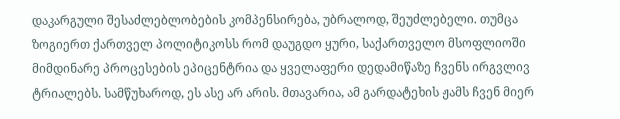დაკარგული შესაძლებლობების კომპენსირება, უბრალოდ, შეუძლებელი. თუმცა ზოგიერთ ქართველ პოლიტიკოსს რომ დაუგდო ყური, საქართველო მსოფლიოში მიმდინარე პროცესების ეპიცენტრია და ყველაფერი დედამიწაზე ჩვენს ირგვლივ ტრიალებს. სამწუხაროდ, ეს ასე არ არის. მთავარია, ამ გარდატეხის ჟამს ჩვენ მიერ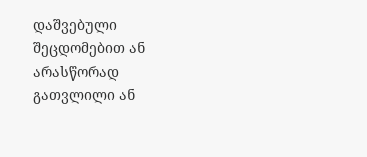დაშვებული შეცდომებით ან არასწორად გათვლილი ან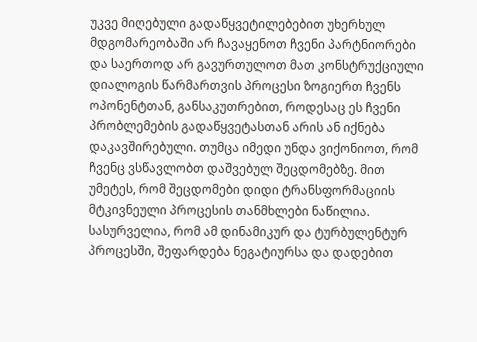უკვე მიღებული გადაწყვეტილებებით უხერხულ მდგომარეობაში არ ჩავაყენოთ ჩვენი პარტნიორები და საერთოდ არ გავურთულოთ მათ კონსტრუქციული დიალოგის წარმართვის პროცესი ზოგიერთ ჩვენს ოპონენტთან, განსაკუთრებით, როდესაც ეს ჩვენი პრობლემების გადაწყვეტასთან არის ან იქნება დაკავშირებული. თუმცა იმედი უნდა ვიქონიოთ, რომ ჩვენც ვსწავლობთ დაშვებულ შეცდომებზე. მით უმეტეს, რომ შეცდომები დიდი ტრანსფორმაციის მტკივნეული პროცესის თანმხლები ნაწილია. სასურველია, რომ ამ დინამიკურ და ტურბულენტურ პროცესში, შეფარდება ნეგატიურსა და დადებით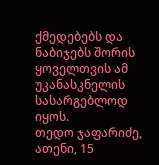ქმედებებს და ნაბიჯებს შორის ყოველთვის ამ უკანასკნელის სასარგებლოდ იყოს.
თედო ჯაფარიძე, ათენი, 15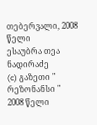თებერვალი, 2008 წელი
ესაუბრა თეა ნადირაძე
(c) გაზეთი " რეზონანსი "
2008 წელი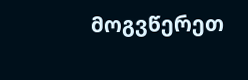მოგვწერეთ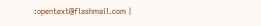:opentext@flashmail.com |